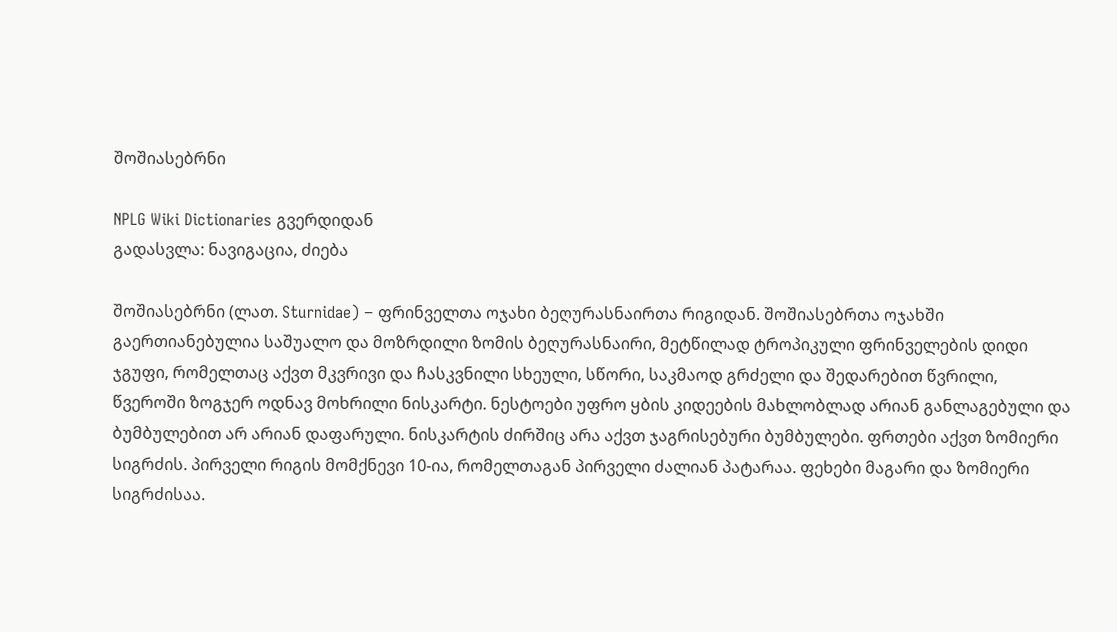შოშიასებრნი

NPLG Wiki Dictionaries გვერდიდან
გადასვლა: ნავიგაცია, ძიება

შოშიასებრნი (ლათ. Sturnidae) − ფრინველთა ოჯახი ბეღურასნაირთა რიგიდან. შოშიასებრთა ოჯახში გაერთიანებულია საშუალო და მოზრდილი ზომის ბეღურასნაირი, მეტწილად ტროპიკული ფრინველების დიდი ჯგუფი, რომელთაც აქვთ მკვრივი და ჩასკვნილი სხეული, სწორი, საკმაოდ გრძელი და შედარებით წვრილი, წვეროში ზოგჯერ ოდნავ მოხრილი ნისკარტი. ნესტოები უფრო ყბის კიდეების მახლობლად არიან განლაგებული და ბუმბულებით არ არიან დაფარული. ნისკარტის ძირშიც არა აქვთ ჯაგრისებური ბუმბულები. ფრთები აქვთ ზომიერი სიგრძის. პირველი რიგის მომქნევი 10-ია, რომელთაგან პირველი ძალიან პატარაა. ფეხები მაგარი და ზომიერი სიგრძისაა.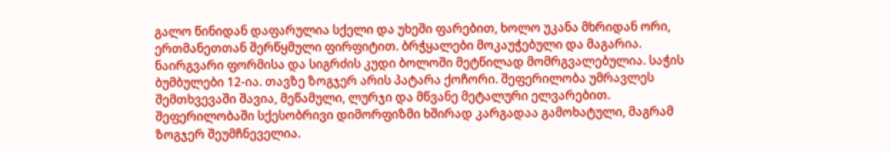გალო წინიდან დაფარულია სქელი და უხეში ფარებით, ხოლო უკანა მხრიდან ორი, ერთმანეთთან შერწყმული ფირფიტით. ბრჭყალები მოკაუჭებული და მაგარია. ნაირგვარი ფორმისა და სიგრძის კუდი ბოლოში მეტწილად მომრგვალებულია. საჭის ბუმბულები 12-ია. თავზე ზოგჯერ არის პატარა ქოჩორი. შეფერილობა უმრავლეს შემთხვევაში შავია, მეწამული, ლურჯი და მწვანე მეტალური ელვარებით. შეფერილობაში სქესობრივი დიმორფიზმი ხშირად კარგადაა გამოხატული, მაგრამ ზოგჯერ შეუმჩნეველია.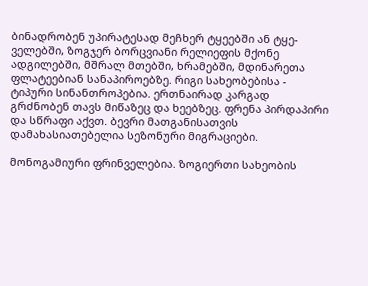ბინადრობენ უპირატესად მეჩხერ ტყეებში ან ტყე-ველებში, ზოგჯერ ბორცვიანი რელიეფის მქონე ადგილებში, მშრალ მთებში, ხრამებში, მდინარეთა ფლატეებიან სანაპიროებზე. რიგი სახეობებისა - ტიპური სინანთროპებია. ერთნაირად კარგად გრძნობენ თავს მიწაზეც და ხეებზეც. ფრენა პირდაპირი და სწრაფი აქვთ. ბევრი მათგანისათვის დამახასიათებელია სეზონური მიგრაციები.

მონოგამიური ფრინველებია. ზოგიერთი სახეობის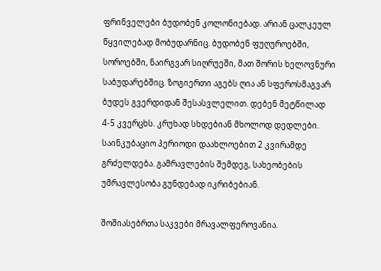ფრინველები ბუდობენ კოლონიებად. არიან ცალკეულ წყვილებად მობუდარნიც. ბუდობენ ფუღუროებში, სოროებში, ნაირგვარ სიღრუეში, მათ შორის ხელოვნური საბუდარებშიც. ზოგიერთი აგებს ღია ან სფეროსმაგვარ ბუდეს გვერდიდან შესასვლელით. დებენ მეტწილად 4-5 კვერცხს. კრუხად სხდებიან მხოლოდ დედლები. საინკუბაციო პერიოდი დაახლოებით 2 კვირამდე გრძელდება. გამრავლების შემდეგ, სახეობების უმრავლესობა გუნდებად იკრიბებიან.

შოშიასებრთა საკვები მრავალფეროვანია.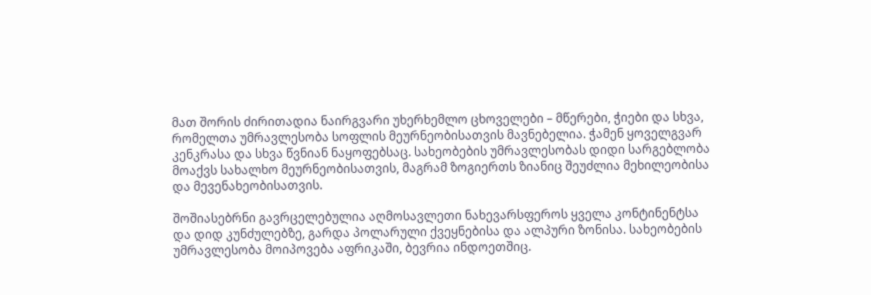მათ შორის ძირითადია ნაირგვარი უხერხემლო ცხოველები – მწერები, ჭიები და სხვა, რომელთა უმრავლესობა სოფლის მეურნეობისათვის მავნებელია. ჭამენ ყოველგვარ კენკრასა და სხვა წვნიან ნაყოფებსაც. სახეობების უმრავლესობას დიდი სარგებლობა მოაქვს სახალხო მეურნეობისათვის, მაგრამ ზოგიერთს ზიანიც შეუძლია მეხილეობისა და მევენახეობისათვის.

შოშიასებრნი გავრცელებულია აღმოსავლეთი ნახევარსფეროს ყველა კონტინენტსა და დიდ კუნძულებზე, გარდა პოლარული ქვეყნებისა და ალპური ზონისა. სახეობების უმრავლესობა მოიპოვება აფრიკაში, ბევრია ინდოეთშიც.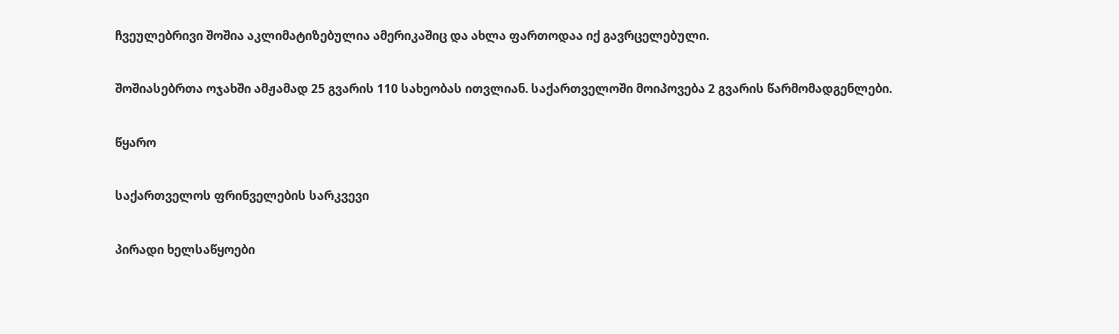ჩვეულებრივი შოშია აკლიმატიზებულია ამერიკაშიც და ახლა ფართოდაა იქ გავრცელებული.

შოშიასებრთა ოჯახში ამჟამად 25 გვარის 110 სახეობას ითვლიან. საქართველოში მოიპოვება 2 გვარის წარმომადგენლები.

წყარო

საქართველოს ფრინველების სარკვევი

პირადი ხელსაწყოები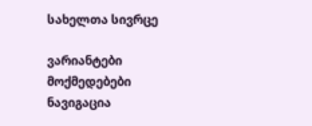სახელთა სივრცე

ვარიანტები
მოქმედებები
ნავიგაცია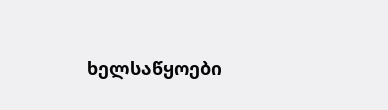ხელსაწყოები